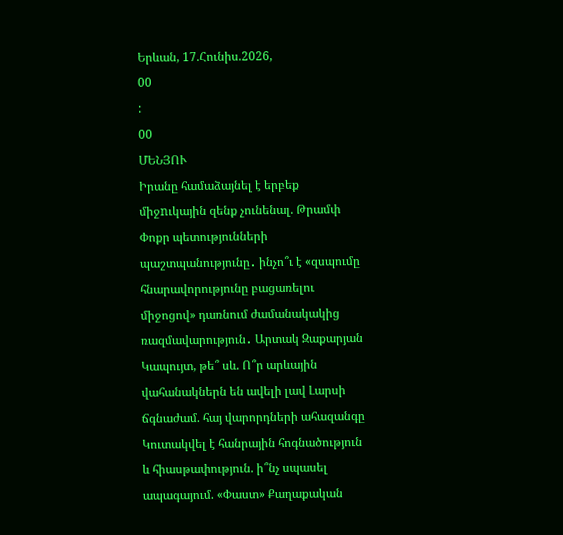Երևան, 17.Հունիս.2026,
00
:
00
ՄԵՆՅՈՒ
Իրանը համաձայնել է երբեք միջnւկային զենք չունենալ. Թրամփ Փոքր պետությունների պաշտպանությունը․ ինչո՞ւ է «զսպումը հնարավորությունը բացառելու միջոցով» դառնում ժամանակակից ռազմավարություն․ Արտակ Զաքարյան Կապույտ, թե՞ սև. Ո՞ր արևային վահանակներն են ավելի լավ Լարսի ճգնաժամ. հայ վարորդների ահազանգը Կուտակվել է հանրային հոգնածություն և հիասթափություն. ի՞նչ սպասել ապագայում. «Փաստ» Քաղաքական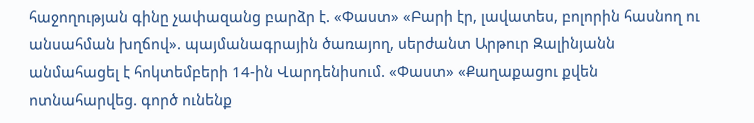հաջողության գինը չափազանց բարձր է. «Փաստ» «Բարի էր, լավատես, բոլորին հասնող ու անսահման խղճով». պայմանագրային ծառայող, սերժանտ Արթուր Զալինյանն անմահացել է հոկտեմբերի 14-ին Վարդենիսում. «Փաստ» «Քաղաքացու քվեն ոտնահարվեց. գործ ունենք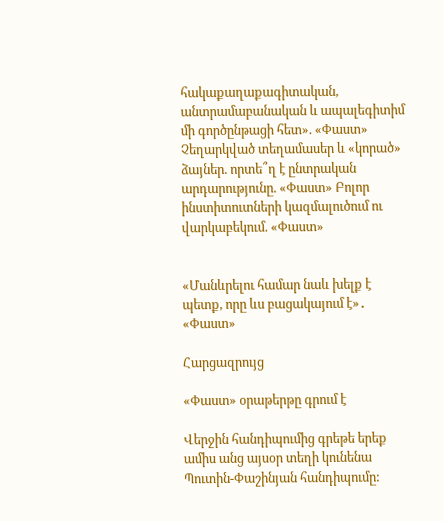հակաքաղաքագիտական, անտրամաբանական և ապալեգիտիմ մի գործընթացի հետ». «Փաստ» Չեղարկված տեղամասեր և «կորած» ձայներ. որտե՞ղ է ընտրական արդարությունը. «Փաստ» Բոլոր ինստիտուտների կազմալուծում ու վարկաբեկում. «Փաստ»


«Մանևրելու համար նաև խելք է պետք, որը ևս բացակայում է»․ «Փաստ»

Հարցազրույց

«Փաստ» օրաթերթը գրում է

Վերջին հանդիպումից գրեթե երեք ամիս անց այսօր տեղի կունենա Պուտին-Փաշինյան հանդիպումը: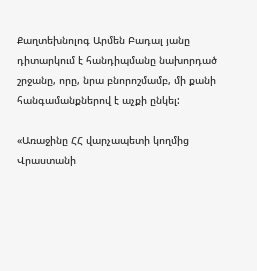Քաղտեխնոլոգ Արմեն Բադալ յանը դիտարկում է հանդիպմանը նախորդած շրջանը, որը, նրա բնորոշմամբ, մի քանի հանգամանքներով է աչքի ընկել:

«Առաջինը ՀՀ վարչապետի կողմից Վրաստանի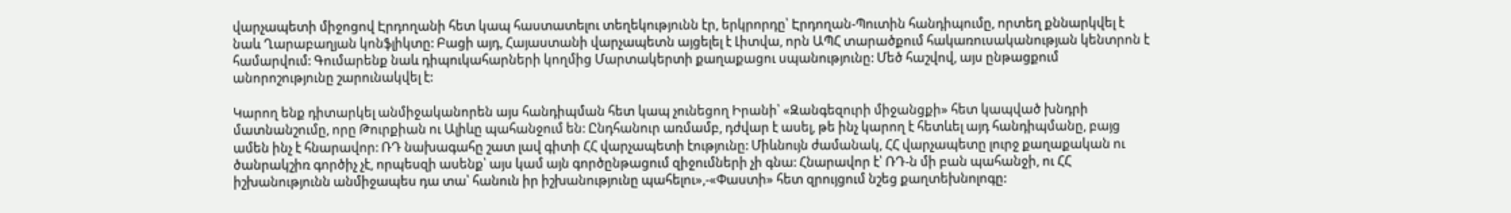վարչապետի միջոցով Էրդողանի հետ կապ հաստատելու տեղեկությունն էր, երկրորդը՝ Էրդողան-Պուտին հանդիպումը, որտեղ քննարկվել է նաև Ղարաբաղյան կոնֆլիկտը: Բացի այդ, Հայաստանի վարչապետն այցելել է Լիտվա, որն ԱՊՀ տարածքում հակառուսականության կենտրոն է համարվում: Գումարենք նաև դիպուկահարների կողմից Մարտակերտի քաղաքացու սպանությունը: Մեծ հաշվով, այս ընթացքում անորոշությունը շարունակվել է:

Կարող ենք դիտարկել անմիջականորեն այս հանդիպման հետ կապ չունեցող Իրանի՝ «Զանգեզուրի միջանցքի» հետ կապված խնդրի մատնանշումը, որը Թուրքիան ու Ալիևը պահանջում են: Ընդհանուր առմամբ, դժվար է ասել, թե ինչ կարող է հետևել այդ հանդիպմանը, բայց ամեն ինչ է հնարավոր: ՌԴ նախագահը շատ լավ գիտի ՀՀ վարչապետի էությունը: Միևնույն ժամանակ, ՀՀ վարչապետը լուրջ քաղաքական ու ծանրակշիռ գործիչ չէ, որպեսզի ասենք՝ այս կամ այն գործընթացում զիջումների չի գնա: Հնարավոր է՝ ՌԴ-ն մի բան պահանջի, ու ՀՀ իշխանությունն անմիջապես դա տա՝ հանուն իր իշխանությունը պահելու»,-«Փաստի» հետ զրույցում նշեց քաղտեխնոլոգը: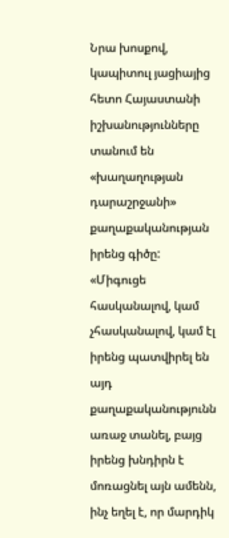Նրա խոսքով, կապիտուլ յացիայից հետո Հայաստանի իշխանությունները տանում են «խաղաղության դարաշրջանի» քաղաքականության իրենց գիծը: «Միգուցե հասկանալով, կամ չհասկանալով, կամ էլ իրենց պատվիրել են այդ քաղաքականությունն առաջ տանել, բայց իրենց խնդիրն է մոռացնել այն ամենն, ինչ եղել է, որ մարդիկ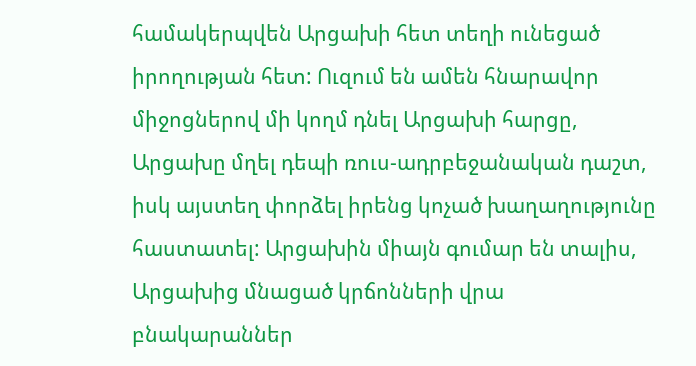համակերպվեն Արցախի հետ տեղի ունեցած իրողության հետ: Ուզում են ամեն հնարավոր միջոցներով մի կողմ դնել Արցախի հարցը, Արցախը մղել դեպի ռուս-ադրբեջանական դաշտ, իսկ այստեղ փորձել իրենց կոչած խաղաղությունը հաստատել: Արցախին միայն գումար են տալիս, Արցախից մնացած կրճոնների վրա բնակարաններ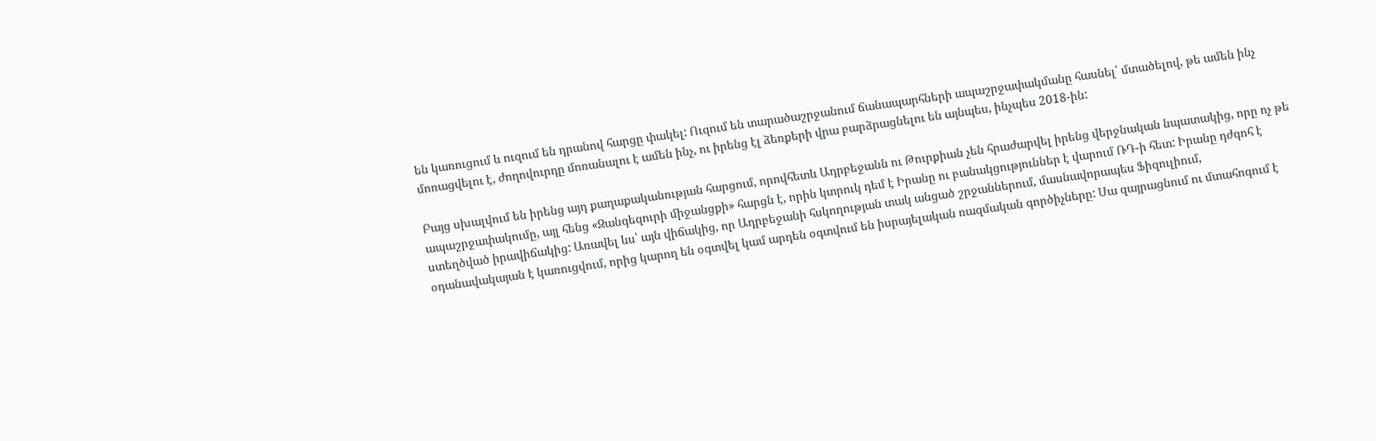են կառուցում և ուզում են դրանով հարցը փակել: Ուզում են տարածաշրջանում ճանապարհների ապաշրջափակմանը հասնել՝ մտածելով, թե ամեն ինչ մոռացվելու է, ժողովուրդը մոռանալու է ամեն ինչ, ու իրենց էլ ձեռքերի վրա բարձրացնելու են այնպես, ինչպես 2018-ին:

Բայց սխալվում են իրենց այդ քաղաքականության հարցում, որովհետև Ադրբեջանն ու Թուրքիան չեն հրաժարվել իրենց վերջնական նպատակից, որը ոչ թե ապաշրջափակումը, այլ հենց «Զանգեզուրի միջանցքի» հարցն է, որին կտրուկ դեմ է Իրանը ու բանակցություններ է վարում ՌԴ-ի հետ: Իրանը դժգոհ է ստեղծված իրավիճակից: Առավել ևս՝ այն վիճակից, որ Ադրբեջանի հսկողության տակ անցած շրջաններում, մասնավորապես Ֆիզուլիում, օդանավակայան է կառուցվում, որից կարող են օգտվել կամ արդեն օգտվում են իսրայելական ռազմական գործիչները: Սա զայրացնում ու մտահոգում է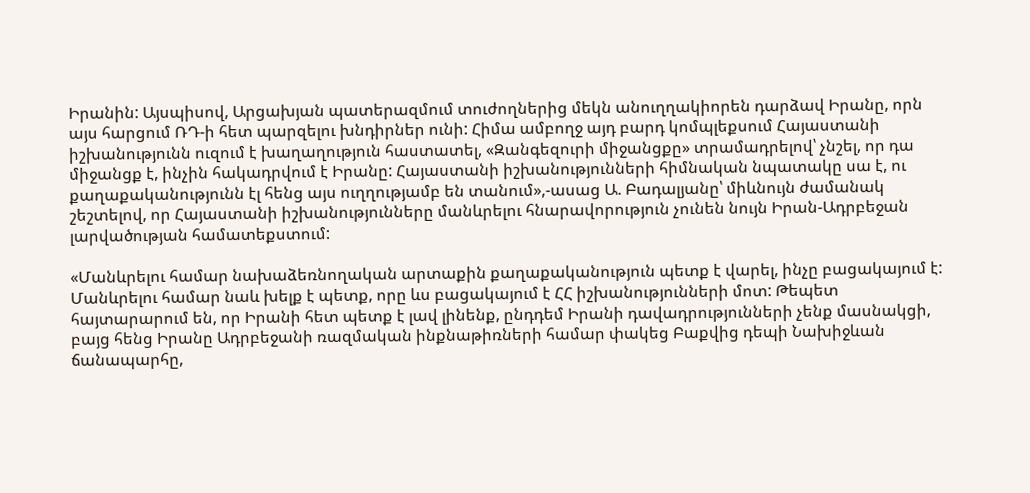Իրանին: Այսպիսով, Արցախյան պատերազմում տուժողներից մեկն անուղղակիորեն դարձավ Իրանը, որն այս հարցում ՌԴ-ի հետ պարզելու խնդիրներ ունի: Հիմա ամբողջ այդ բարդ կոմպլեքսում Հայաստանի իշխանությունն ուզում է խաղաղություն հաստատել, «Զանգեզուրի միջանցքը» տրամադրելով՝ չնշել, որ դա միջանցք է, ինչին հակադրվում է Իրանը: Հայաստանի իշխանությունների հիմնական նպատակը սա է, ու քաղաքականությունն էլ հենց այս ուղղությամբ են տանում»,-ասաց Ա. Բադալյանը՝ միևնույն ժամանակ շեշտելով, որ Հայաստանի իշխանությունները մանևրելու հնարավորություն չունեն նույն Իրան-Ադրբեջան լարվածության համատեքստում:

«Մանևրելու համար նախաձեռնողական արտաքին քաղաքականություն պետք է վարել, ինչը բացակայում է: Մանևրելու համար նաև խելք է պետք, որը ևս բացակայում է ՀՀ իշխանությունների մոտ: Թեպետ հայտարարում են, որ Իրանի հետ պետք է լավ լինենք, ընդդեմ Իրանի դավադրությունների չենք մասնակցի, բայց հենց Իրանը Ադրբեջանի ռազմական ինքնաթիռների համար փակեց Բաքվից դեպի Նախիջևան ճանապարհը,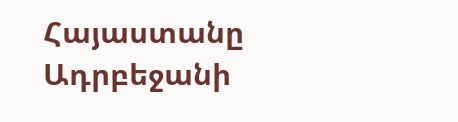Հայաստանը Ադրբեջանի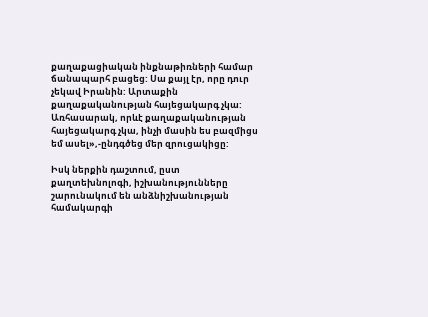քաղաքացիական ինքնաթիռների համար ճանապարհ բացեց: Սա քայլ էր, որը դուր չեկավ Իրանին: Արտաքին քաղաքականության հայեցակարգ չկա: Առհասարակ, որևէ քաղաքականության հայեցակարգ չկա, ինչի մասին ես բազմիցս եմ ասել»,-ընդգծեց մեր զրուցակիցը:

Իսկ ներքին դաշտում, ըստ քաղտեխնոլոգի, իշխանությունները շարունակում են անձնիշխանության համակարգի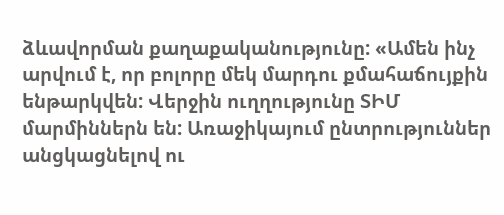ձևավորման քաղաքականությունը: «Ամեն ինչ արվում է, որ բոլորը մեկ մարդու քմահաճույքին ենթարկվեն: Վերջին ուղղությունը ՏԻՄ մարմիններն են: Առաջիկայում ընտրություններ անցկացնելով ու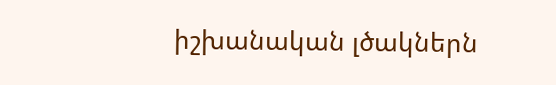իշխանական լծակներն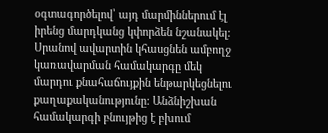օգտագործելով՝ այդ մարմիններում էլ իրենց մարդկանց կփորձեն նշանակել: Սրանով ավարտին կհասցնեն ամբողջ կառավարման համակարգը մեկ մարդու քնահաճույքին ենթարկեցնելու քաղաքականությունը: Անձնիշխան համակարգի բնույթից է բխում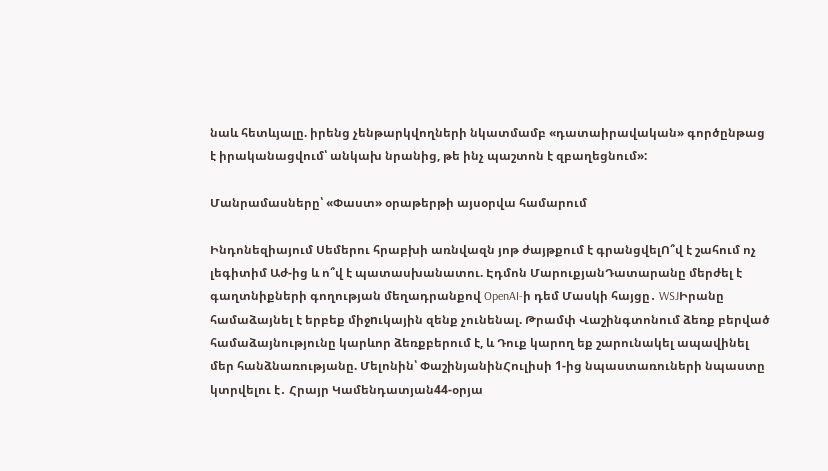նաև հետևյալը. իրենց չենթարկվողների նկատմամբ «դատաիրավական» գործընթաց է իրականացվում՝ անկախ նրանից, թե ինչ պաշտոն է զբաղեցնում»:

Մանրամասները՝ «Փաստ» օրաթերթի այսօրվա համարում

Ինդոնեզիայում Սեմերու հրաբխի առնվազն յոթ ժայթքում է գրանցվելՈ՞վ է շահում ոչ լեգիտիմ Աժ-ից և ո՞վ է պատասխանատու. Էդմոն ՄարուքյանԴատարանը մերժել է գաղտնիքների գողության մեղադրանքով OpenAI-ի դեմ Մասկի հայցը․ WSJԻրանը համաձայնել է երբեք միջnւկային զենք չունենալ. Թրամփ Վաշինգտոնում ձեռք բերված համաձայնությունը կարևոր ձեռքբերում է, և Դուք կարող եք շարունակել ապավինել մեր հանձնառությանը. Մելոնին՝ ՓաշինյանինՀուլիսի 1-ից նպաստառուների նպաստը կտրվելու է․ Հրայր Կամենդատյան44-օրյա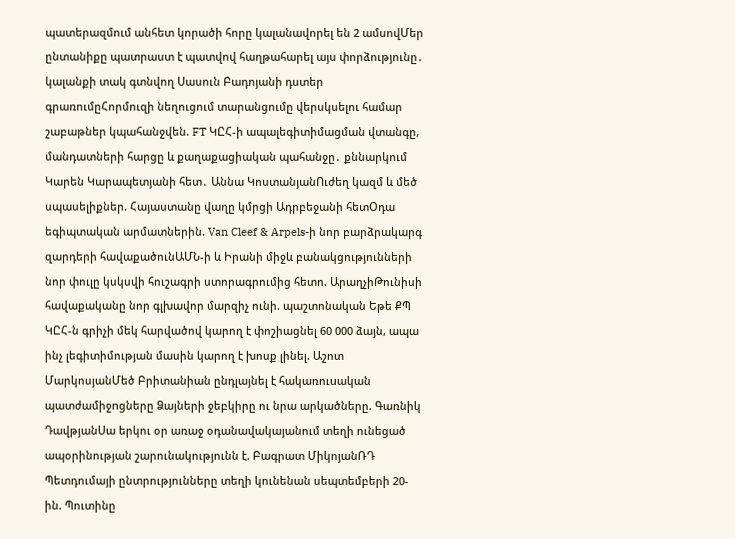պատերազմում անհետ կորածի հորը կալանավորել են 2 ամսովՄեր ընտանիքը պատրաստ է պատվով հաղթահարել այս փորձությունը․ կալանքի տակ գտնվող Սասուն Բադոյանի դստեր գրառումըՀորմուզի նեղուցում տարանցումը վերսկսելու համար շաբաթներ կպահանջվեն. FT ԿԸՀ-ի ապալեգիտիմացման վտանգը, մանդատների հարցը և քաղաքացիական պահանջը․ քննարկում Կարեն Կարապետյանի հետ․ Աննա ԿոստանյանՈւժեղ կազմ և մեծ սպասելիքներ. Հայաստանը վաղը կմրցի Ադրբեջանի հետՕդա եգիպտական արմատներին. Van Cleef & Arpels-ի նոր բարձրակարգ զարդերի հավաքածունԱՄՆ-ի և Իրանի միջև բանակցությունների նոր փուլը կսկսվի հուշագրի ստորագրումից հետո. ԱրաղչիԹունիսի հավաքականը նոր գլխավոր մարզիչ ունի. պաշտոնական Եթե ՔՊ ԿԸՀ-ն գրիչի մեկ հարվածով կարող է փոշիացնել 60 000 ձայն, ապա ինչ լեգիտիմության մասին կարող է խոսք լինել. Աշոտ ՄարկոսյանՄեծ Բրիտանիան ընդլայնել է հակառուuական պատժամիջnցները Ձայների ջեբկիրը ու նրա արկածները. Գառնիկ ԴավթյանՍա երկու օր առաջ օդանավակայանում տեղի ունեցած ապօրինության շարունակությունն է. Բագրատ ՄիկոյանՌԴ Պետդումայի ընտրությունները տեղի կունենան սեպտեմբերի 20-ին. Պուտինը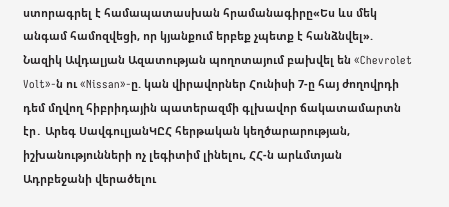ստորագրել է համապատասխան հրամանագիրը«Ես ևս մեկ անգամ համոզվեցի, որ կյանքում երբեք չպետք է հանձնվել». Նազիկ Ավդալյան Ազատության պողոտայում բախվել են «Chevrolet Volt»-ն ու «Nissan»-ը. կան վիրավnրներ Հունիսի 7-ը հայ ժողովրդի դեմ մղվող հիբրիդային պատերազմի գլխավոր ճակատամարտն էր․ Արեգ ՍավգուլյանԿԸՀ հերթական կեղծարարության, իշխանությունների ոչ լեգիտիմ լինելու, ՀՀ-ն արևմտյան Ադրբեջանի վերածելու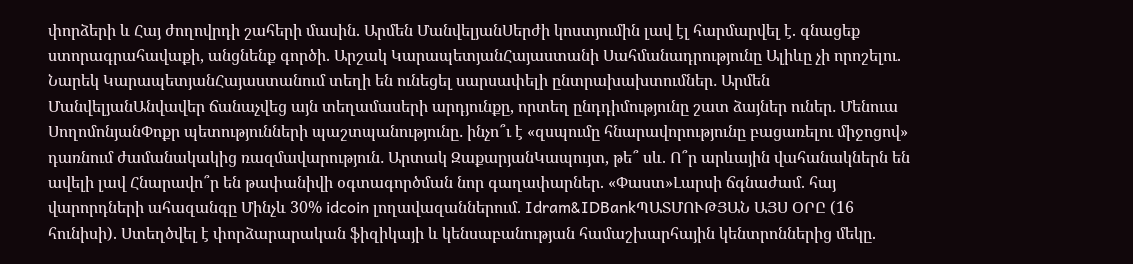փորձերի և Հայ ժողովրդի շահերի մասին. Արմեն ՄանվելյանՍերժի կոստյումին լավ էլ հարմարվել է. գնացեք ստորագրահավաքի, անցնենք գործի. Արշակ ԿարապետյանՀայաստանի Սահմանադրությունը Ալիևը չի որոշելու. Նարեկ ԿարապետյանՀայաստանում տեղի են ունեցել սարսափելի ընտրախախտումներ․ Արմեն ՄանվելյանԱնվավեր ճանաչվեց այն տեղամասերի արդյունքը, որտեղ ընդդիմությունը շատ ձայներ ուներ․ Մենուա ՍողոմոնյանՓոքր պետությունների պաշտպանությունը․ ինչո՞ւ է «զսպումը հնարավորությունը բացառելու միջոցով» դառնում ժամանակակից ռազմավարություն․ Արտակ ԶաքարյանԿապույտ, թե՞ սև. Ո՞ր արևային վահանակներն են ավելի լավ Հնարավո՞ր են թափանիվի օգտագործման նոր գաղափարներ. «Փաստ»Լարսի ճգնաժամ. հայ վարորդների ահազանգը Մինչև 30% idcoin լողավազաններում. Idram&IDBankՊԱՏՄՈՒԹՅԱՆ ԱՅՍ ՕՐԸ (16 հունիսի). Ստեղծվել է փորձարարական ֆիզիկայի և կենսաբանության համաշխարհային կենտրոններից մեկը.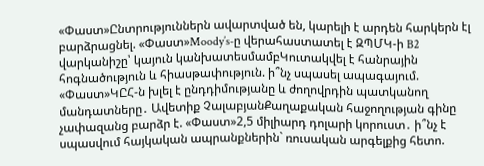«Փաստ»Ընտրություններն ավարտված են, կարելի է արդեն հարկերն էլ բարձրացնել. «Փաստ»Moody’s-ը վերահաստատել է ԶՊՄԿ-ի B2 վարկանիշը՝ կայուն կանխատեսմամբԿուտակվել է հանրային հոգնածություն և հիասթափություն. ի՞նչ սպասել ապագայում. «Փաստ»ԿԸՀ-ն խլել է ընդդիմությանը և ժողովրդին պատկանող մանդատները․ Ավետիք ՉալաբյանՔաղաքական հաջողության գինը չափազանց բարձր է. «Փաստ»2,5 միլիարդ դոլարի կորուստ․ ի՞նչ է սպասվում հայկական ապրանքներին` ռուսական արգելքից հետո.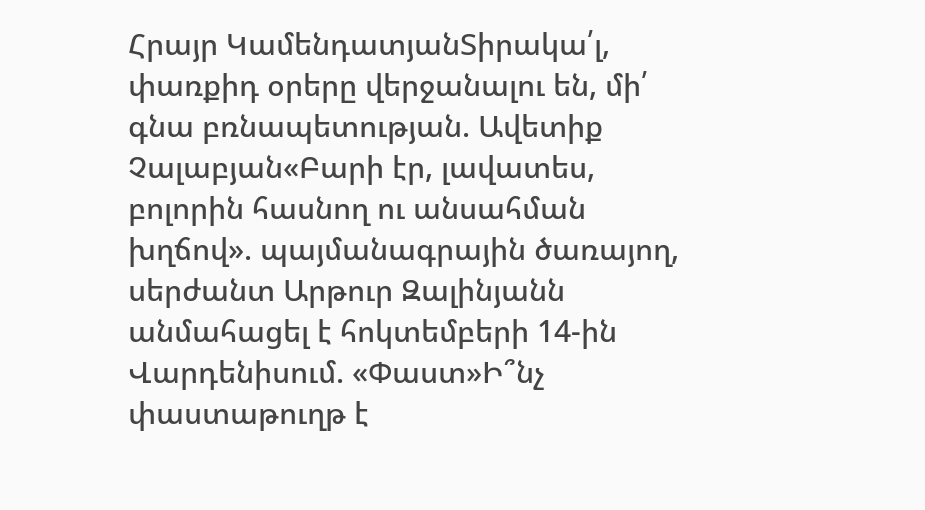Հրայր ԿամենդատյանՏիրակա՛լ, փառքիդ օրերը վերջանալու են, մի՛ գնա բռնապետության. Ավետիք Չալաբյան«Բարի էր, լավատես, բոլորին հասնող ու անսահման խղճով». պայմանագրային ծառայող, սերժանտ Արթուր Զալինյանն անմահացել է հոկտեմբերի 14-ին Վարդենիսում. «Փաստ»Ի՞նչ փաստաթուղթ է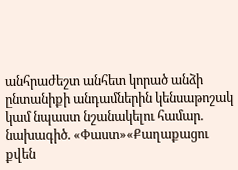անհրաժեշտ անհետ կորած անձի ընտանիքի անդամներին կենսաթոշակ կամ նպաստ նշանակելու համար. նախագիծ. «Փաստ»«Քաղաքացու քվեն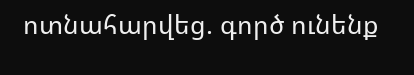ոտնահարվեց. գործ ունենք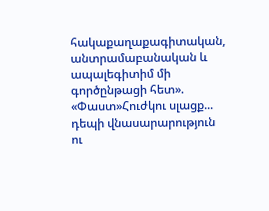հակաքաղաքագիտական, անտրամաբանական և ապալեգիտիմ մի գործընթացի հետ». «Փաստ»Հուժկու սլացք... դեպի վնասարարություն ու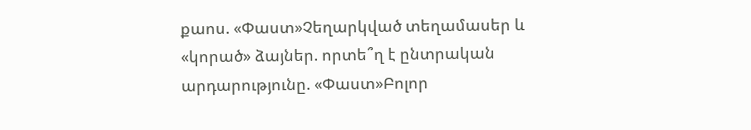քաոս. «Փաստ»Չեղարկված տեղամասեր և «կորած» ձայներ. որտե՞ղ է ընտրական արդարությունը. «Փաստ»Բոլոր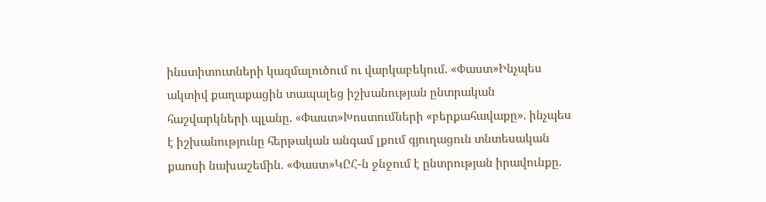ինստիտուտների կազմալուծում ու վարկաբեկում. «Փաստ»Ինչպես ակտիվ քաղաքացին տապալեց իշխանության ընտրական հաշվարկների պլանը. «Փաստ»Խոստումների «բերքահավաքը». ինչպես է իշխանությունը հերթական անգամ լքում գյուղացուն տնտեսական քաոսի նախաշեմին. «Փաստ»ԿԸՀ-ն ջնջում է ընտրության իրավունքը.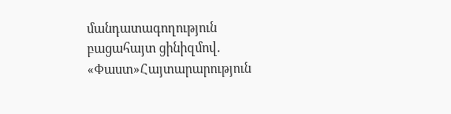մանդատագողություն բացահայտ ցինիզմով. «Փաստ»Հայտարարություն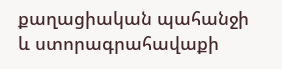քաղացիական պահանջի և ստորագրահավաքի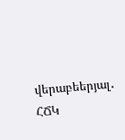վերաբեերյալ․ ՀՃԿ